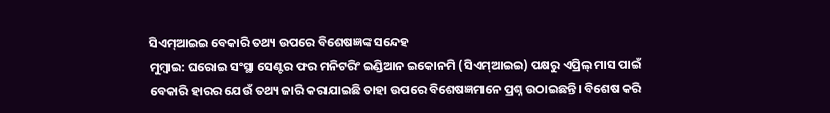ସିଏମ୍ଆଇଇ ବେକାରି ତଥ୍ୟ ଉପରେ ବିଶେଷଜ୍ଞଙ୍କ ସନ୍ଦେହ
ମୁମ୍ବାଇ: ଘରୋଇ ସଂସ୍ଥା ସେଣ୍ଟର ଫର ମନିଟରିଂ ଇଣ୍ଡିଆନ ଇକୋନମି (ସିଏମ୍ଆଇଇ) ପକ୍ଷରୁ ଏପ୍ରିଲ୍ ମାସ ପାଇଁ ବେକାରି ହାରର ଯେଉଁ ତଥ୍ୟ ଜାରି କରାଯାଇଛି ତାହା ଉପରେ ବିଶେଷଜ୍ଞମାନେ ପ୍ରଶ୍ନ ଉଠାଇଛନ୍ତି। ବିଶେଷ କରି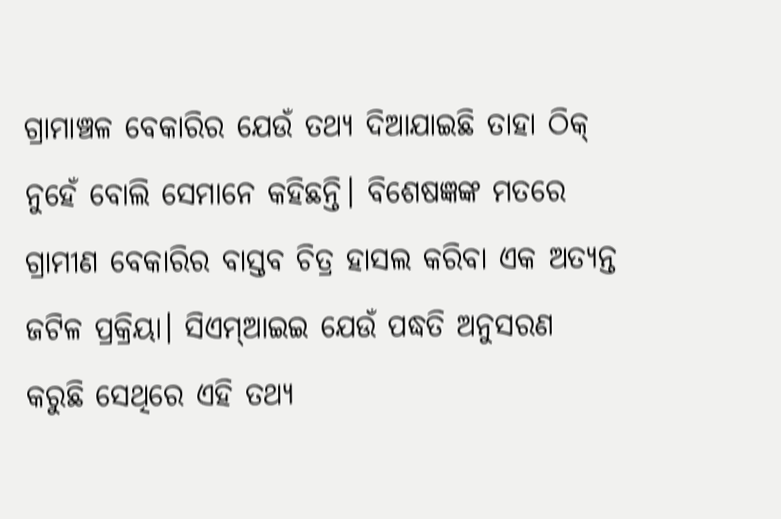ଗ୍ରାମାଞ୍ଚଳ ବେକାରିର ଯେଉଁ ତଥ୍ୟ ଦିଆଯାଇଛି ତାହା ଠିକ୍ ନୁହେଁ ବୋଲି ସେମାନେ କହିଛନ୍ତି। ବିଶେଷଜ୍ଞଙ୍କ ମତରେ ଗ୍ରାମୀଣ ବେକାରିର ବାସ୍ତବ ଚିତ୍ର ହାସଲ କରିବା ଏକ ଅତ୍ୟନ୍ତ ଜଟିଳ ପ୍ରକ୍ରିୟା। ସିଏମ୍ଆଇଇ ଯେଉଁ ପଦ୍ଧତି ଅନୁସରଣ କରୁଛି ସେଥିରେ ଏହି ତଥ୍ୟ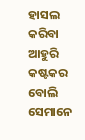ହାସଲ କରିବା ଆହୁରି କଷ୍ଟକର ବୋଲି ସେମାନେ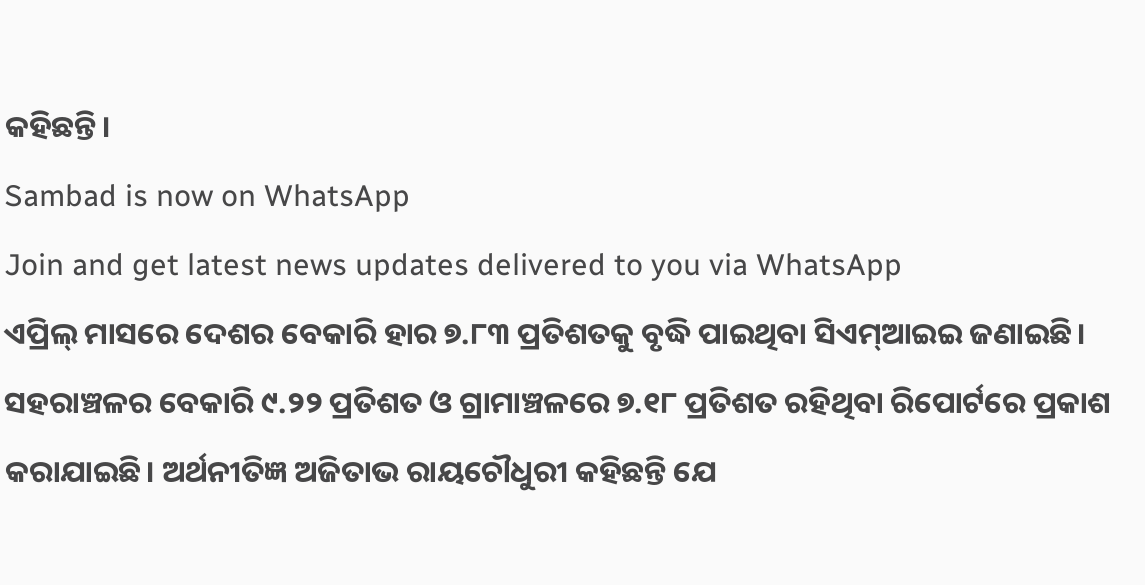କହିଛନ୍ତି।
Sambad is now on WhatsApp
Join and get latest news updates delivered to you via WhatsApp
ଏପ୍ରିଲ୍ ମାସରେ ଦେଶର ବେକାରି ହାର ୭.୮୩ ପ୍ରତିଶତକୁ ବୃଦ୍ଧି ପାଇଥିବା ସିଏମ୍ଆଇଇ ଜଣାଇଛି। ସହରାଞ୍ଚଳର ବେକାରି ୯.୨୨ ପ୍ରତିଶତ ଓ ଗ୍ରାମାଞ୍ଚଳରେ ୭.୧୮ ପ୍ରତିଶତ ରହିଥିବା ରିପୋର୍ଟରେ ପ୍ରକାଶ କରାଯାଇଛି। ଅର୍ଥନୀତିଜ୍ଞ ଅଜିତାଭ ରାୟଚୌଧୁରୀ କହିଛନ୍ତି ଯେ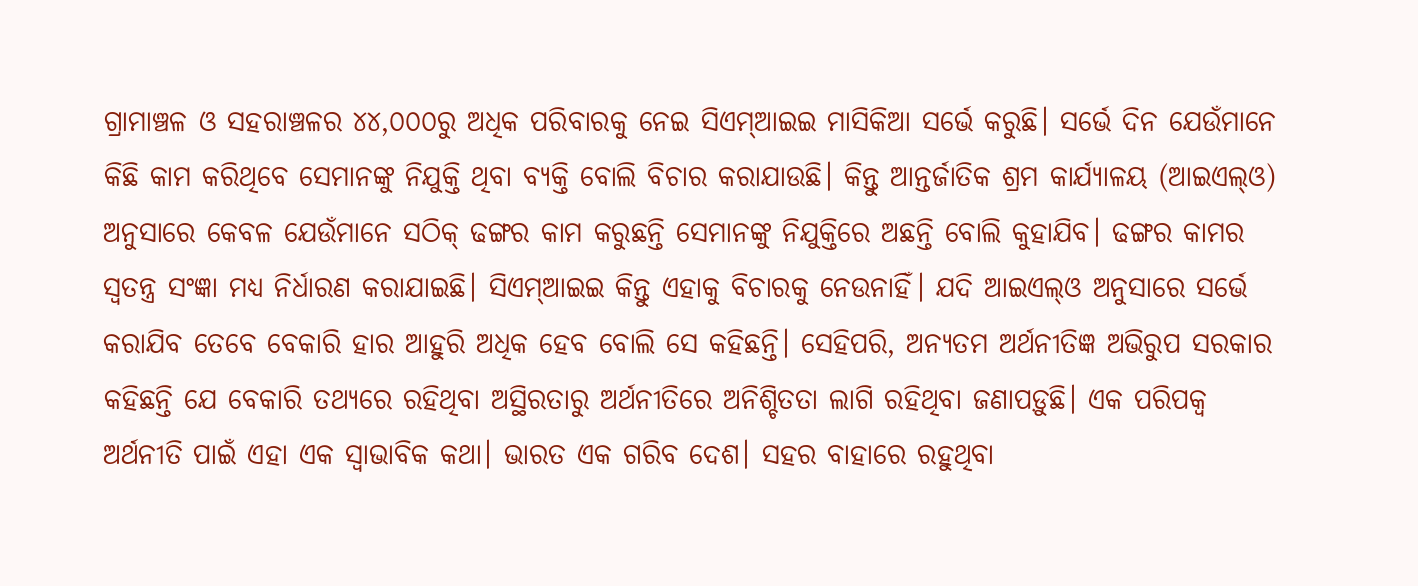ଗ୍ରାମାଞ୍ଚଳ ଓ ସହରାଞ୍ଚଳର ୪୪,୦୦୦ରୁ ଅଧିକ ପରିବାରକୁ ନେଇ ସିଏମ୍ଆଇଇ ମାସିକିଆ ସର୍ଭେ କରୁଛି। ସର୍ଭେ ଦିନ ଯେଉଁମାନେ କିଛି କାମ କରିଥିବେ ସେମାନଙ୍କୁ ନିଯୁକ୍ତି ଥିବା ବ୍ୟକ୍ତି ବୋଲି ବିଚାର କରାଯାଉଛି। କିନ୍ତୁ ଆନ୍ତର୍ଜାତିକ ଶ୍ରମ କାର୍ଯ୍ୟାଳୟ (ଆଇଏଲ୍ଓ) ଅନୁସାରେ କେବଳ ଯେଉଁମାନେ ସଠିକ୍ ଢଙ୍ଗର କାମ କରୁଛନ୍ତି ସେମାନଙ୍କୁ ନିଯୁକ୍ତିରେ ଅଛନ୍ତି ବୋଲି କୁହାଯିବ। ଢଙ୍ଗର କାମର ସ୍ବତନ୍ତ୍ର ସଂଜ୍ଞା ମଧ୍ୟ ନିର୍ଧାରଣ କରାଯାଇଛି। ସିଏମ୍ଆଇଇ କିନ୍ତୁ ଏହାକୁ ବିଚାରକୁ ନେଉନାହିଁ। ଯଦି ଆଇଏଲ୍ଓ ଅନୁସାରେ ସର୍ଭେ କରାଯିବ ତେବେ ବେକାରି ହାର ଆହୁରି ଅଧିକ ହେବ ବୋଲି ସେ କହିଛନ୍ତି। ସେହିପରି, ଅନ୍ୟତମ ଅର୍ଥନୀତିଜ୍ଞ ଅଭିରୁପ ସରକାର କହିଛନ୍ତି ଯେ ବେକାରି ତଥ୍ୟରେ ରହିଥିବା ଅସ୍ଥିରତାରୁ ଅର୍ଥନୀତିରେ ଅନିଶ୍ଚିତତା ଲାଗି ରହିଥିବା ଜଣାପଡ଼ୁଛି। ଏକ ପରିପକ୍ବ ଅର୍ଥନୀତି ପାଇଁ ଏହା ଏକ ସ୍ବାଭାବିକ କଥା। ଭାରତ ଏକ ଗରିବ ଦେଶ। ସହର ବାହାରେ ରହୁଥିବା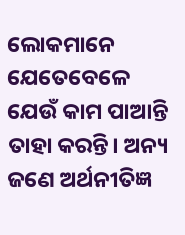ଲୋକମାନେ ଯେତେବେଳେ ଯେଉଁ କାମ ପାଆନ୍ତି ତାହା କରନ୍ତି। ଅନ୍ୟ ଜଣେ ଅର୍ଥନୀତିଜ୍ଞ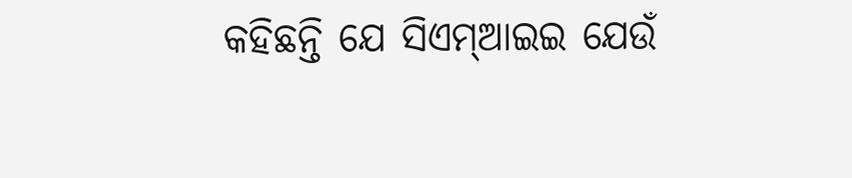କହିଛନ୍ତି ଯେ ସିଏମ୍ଆଇଇ ଯେଉଁ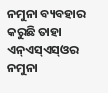ନମୁନା ବ୍ୟବହାର କରୁଛି ତାହା ଏନ୍ଏସ୍ଏସ୍ଓର ନମୁନା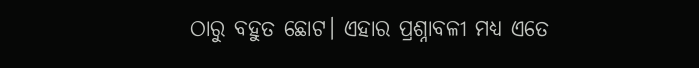ଠାରୁ ବହୁତ ଛୋଟ। ଏହାର ପ୍ରଶ୍ନାବଳୀ ମଧ୍ୟ ଏତେ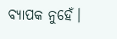ବ୍ୟାପକ ନୁହେଁ।